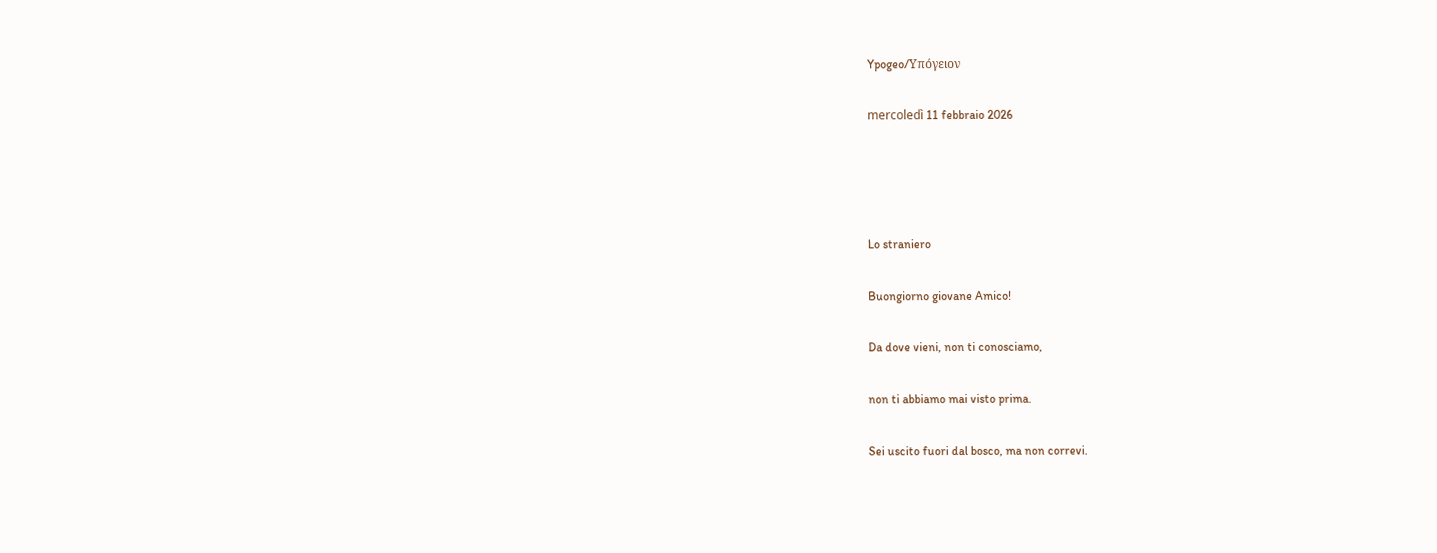Ypogeo/Υπόγειον

mercoledì 11 febbraio 2026




Lo straniero

Buongiorno giovane Amico!

Da dove vieni, non ti conosciamo,

non ti abbiamo mai visto prima.

Sei uscito fuori dal bosco, ma non correvi.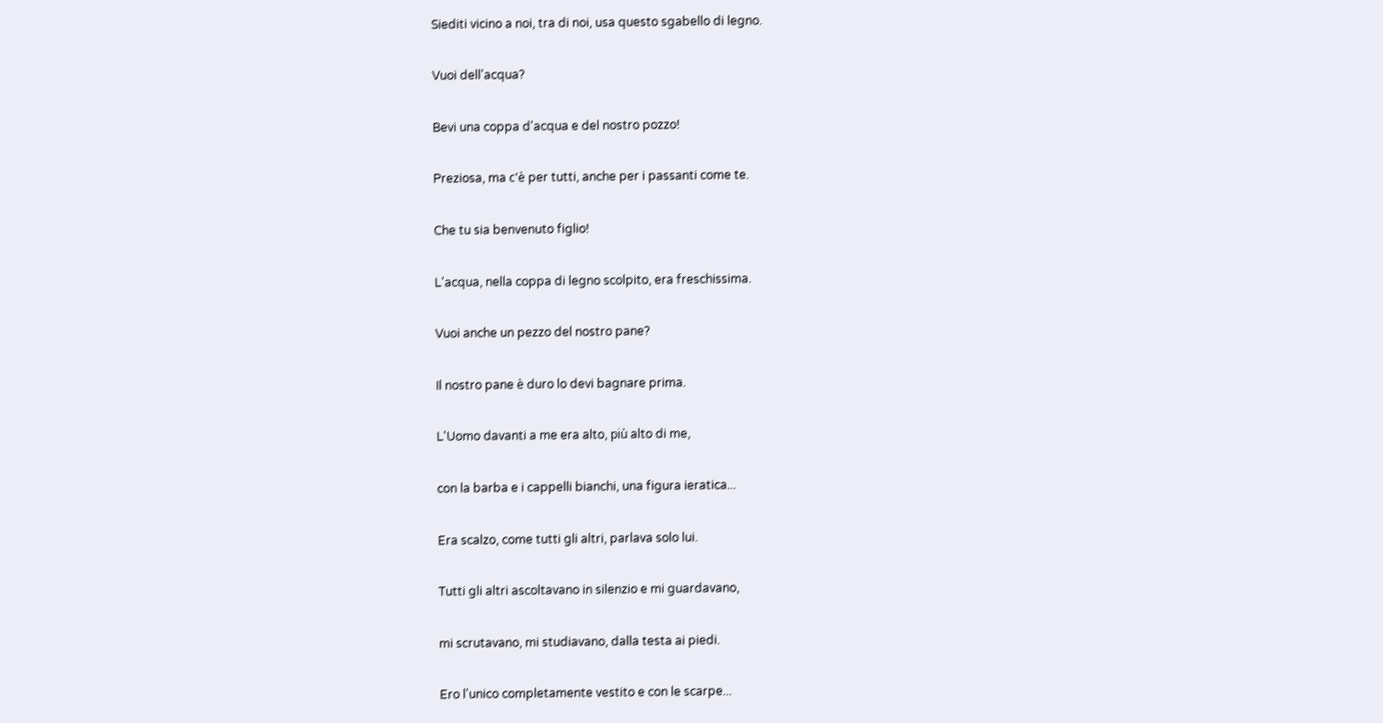Siediti vicino a noi, tra di noi, usa questo sgabello di legno.

Vuoi dell'acqua?

Bevi una coppa d'acqua e del nostro pozzo!

Preziosa, ma c'è per tutti, anche per i passanti come te.

Che tu sia benvenuto figlio!

L'acqua, nella coppa di legno scolpito, era freschissima.

Vuoi anche un pezzo del nostro pane?

Il nostro pane è duro lo devi bagnare prima.

L'Uomo davanti a me era alto, più alto di me,

con la barba e i cappelli bianchi, una figura ieratica...

Era scalzo, come tutti gli altri, parlava solo lui.

Tutti gli altri ascoltavano in silenzio e mi guardavano,

mi scrutavano, mi studiavano, dalla testa ai piedi.

Ero l'unico completamente vestito e con le scarpe...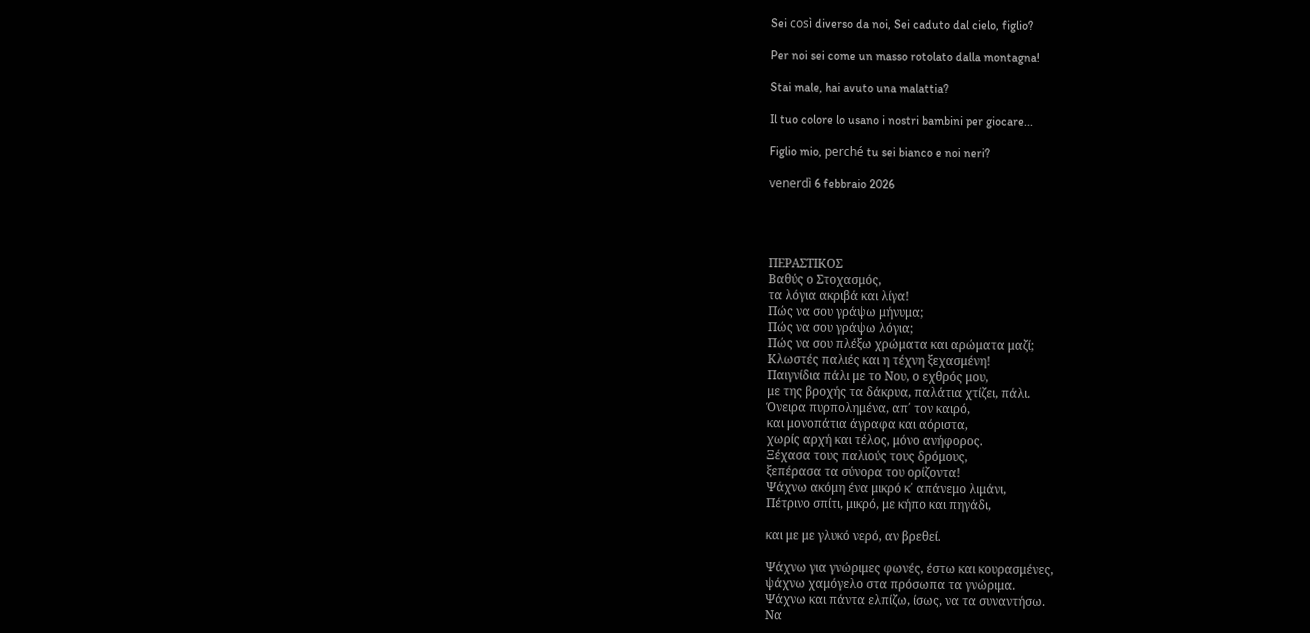Sei così diverso da noi, Sei caduto dal cielo, figlio?

Per noi sei come un masso rotolato dalla montagna!

Stai male, hai avuto una malattia?

Il tuo colore lo usano i nostri bambini per giocare...

Figlio mio, perché tu sei bianco e noi neri?

venerdì 6 febbraio 2026




ΠΕΡΑΣΤΙΚΟΣ
Βαθύς ο Στοχασμός,
τα λόγια ακριβά και λίγα!
Πώς να σου γράψω μήνυμα;
Πώς να σου γράψω λόγια;
Πώς να σου πλέξω χρώματα και αρώματα μαζί;
Κλωστές παλιές και η τέχνη ξεχασμένη!
Παιγνίδια πάλι με το Νου, ο εχθρός μου,
με της βροχής τα δάκρυα, παλάτια χτίζει, πάλι.
Όνειρα πυρπολημένα, απ΄ τον καιρό,
και μονοπάτια άγραφα και αόριστα,
χωρίς αρχή και τέλος, μόνο ανήφορος.
Ξέχασα τους παλιούς τους δρόμους,
ξεπέρασα τα σύνορα του ορίζοντα!
Ψάχνω ακόμη ένα μικρό κ΄ απάνεμο λιμάνι,
Πέτρινο σπίτι, μικρό, με κήπο και πηγάδι,

και με με γλυκό νερό, αν βρεθεί.

Ψάχνω για γνώριμες φωνές, έστω και κουρασμένες,
ψάχνω χαμόγελο στα πρόσωπα τα γνώριμα.
Ψάχνω και πάντα ελπίζω, ίσως, να τα συναντήσω.
Να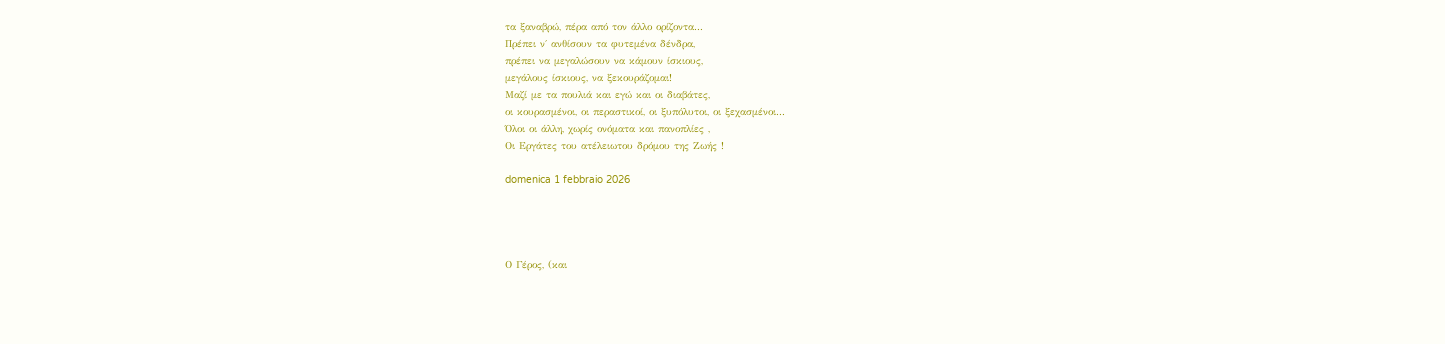τα ξαναβρώ, πέρα από τον άλλο ορίζοντα...
Πρέπει ν΄ ανθίσουν τα φυτεμένα δένδρα,
πρέπει να μεγαλώσουν να κάμουν ίσκιους,
μεγάλους ίσκιους, να ξεκουράζομαι!
Μαζί με τα πουλιά και εγώ και οι διαβάτες,
οι κουρασμένοι, οι περαστικοί, οι ξυπόλυτοι, οι ξεχασμένοι...
Όλοι οι άλλη, χωρίς ονόματα και πανοπλίες ,
Oι Εργάτες του ατέλειωτου δρόμου της Ζωής !

domenica 1 febbraio 2026




Ο Γέρος, (και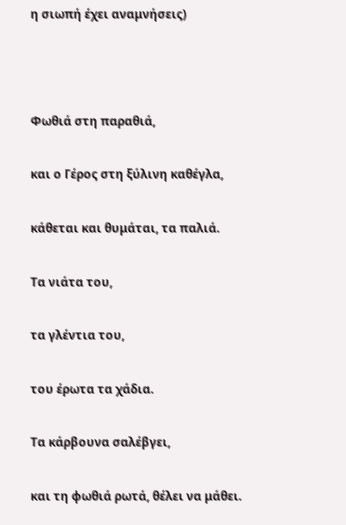η σιωπή έχει αναμνήσεις)



Φωθιά στη παραθιά,

και ο Γέρος στη ξύλινη καθέγλα,

κάθεται και θυμάται, τα παλιά.

Τα νιάτα του,

τα γλέντια του,

του έρωτα τα χάδια.

Τα κάρβουνα σαλέβγει,

και τη φωθιά ρωτά, θέλει να μάθει.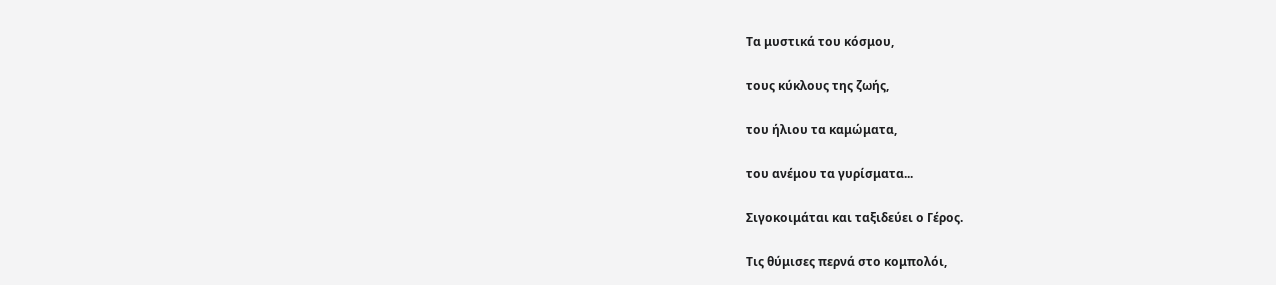Τα μυστικά του κόσμου,

τους κύκλους της ζωής,

του ήλιου τα καμώματα,

του ανέμου τα γυρίσματα...

Σιγοκοιμάται και ταξιδεύει ο Γέρος.

Τις θύμισες περνά στο κομπολόι,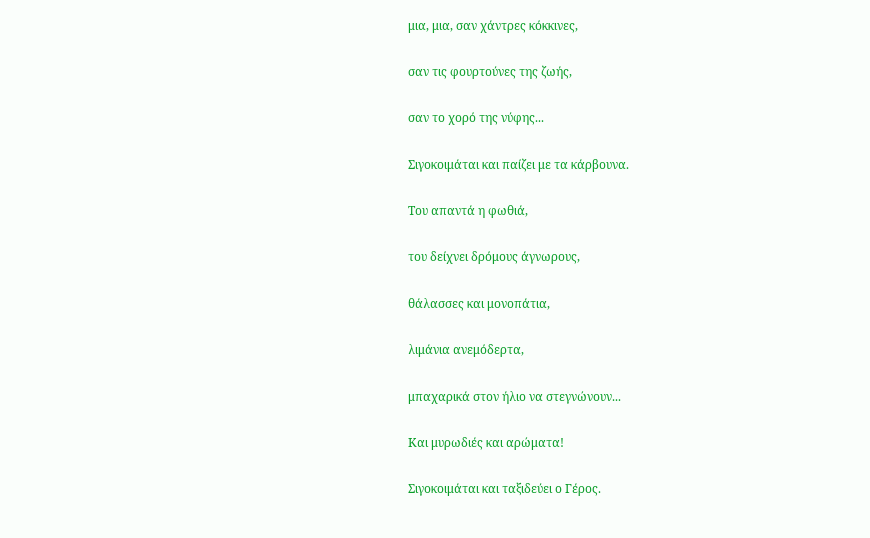μια, μια, σαν χάντρες κόκκινες,

σαν τις φουρτούνες της ζωής,

σαν το χορό της νύφης...

Σιγοκοιμάται και παίζει με τα κάρβουνα.

Του απαντά η φωθιά,

του δείχνει δρόμους άγνωρους,

θάλασσες και μονοπάτια,

λιμάνια ανεμόδερτα,

μπαχαρικά στον ήλιο να στεγνώνουν...

Και μυρωδιές και αρώματα!

Σιγοκοιμάται και ταξιδεύει ο Γέρος.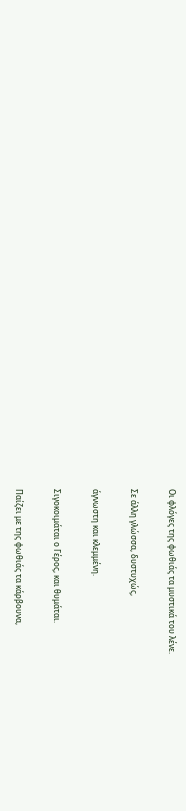Οι φλόγες της φωθιάς τα μυστικά του λένε.

Σε άλλη γλώσσα, δυστυχώς,

άγνωστη και κλεμμένη.

Σιγοκοιμάται ο Γέρος, και θυμάται.

Παίζει με της φωθιάς τα κάρβουνα,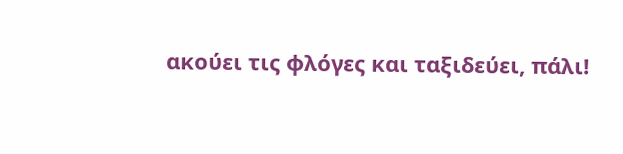ακούει τις φλόγες και ταξιδεύει, πάλι!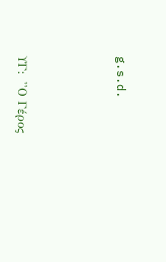g.s.d.



ΥΓ:  ''Ο Γέρος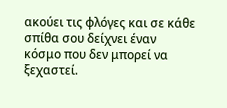ακούει τις φλόγες και σε κάθε σπίθα σου δείχνει έναν κόσμο που δεν μπορεί να ξεχαστεί.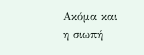Ακόμα και η σιωπή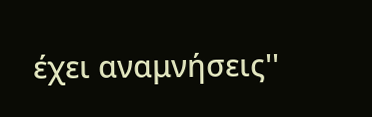έχει αναμνήσεις''